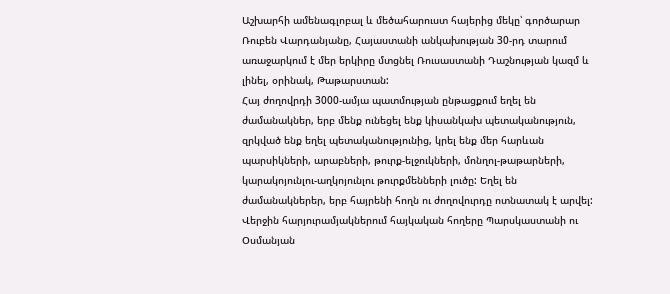Աշխարհի ամենագլոբալ և մեծահարուստ հայերից մեկը՝ գործարար Ռուբեն Վարդանյանը, Հայաստանի անկախության 30-րդ տարում առաջարկում է մեր երկիրը մտցնել Ռուսաստանի Դաշնության կազմ և լինել, օրինակ, Թաթարստան:
Հայ ժողովրդի 3000-ամյա պատմության ընթացքում եղել են ժամանակներ, երբ մենք ունեցել ենք կիսանկախ պետականություն, զրկված ենք եղել պետականությունից, կրել ենք մեր հարևան պարսիկների, արաբների, թուրք-ելջուկների, մոնղոլ-թաթարների, կարակոյունլու-աղկոյունլու թուրքմենների լուծը: Եղել են ժամանակներեր, երբ հայրենի հողն ու ժողովուրդը ոտնատակ է արվել: Վերջին հարյուրամյակներում հայկական հողերը Պարսկաստանի ու Օսմանյան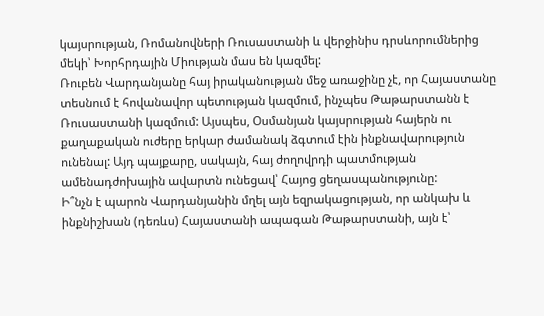կայսրության, Ռոմանովների Ռուսաստանի և վերջինիս դրսևորումներից մեկի՝ Խորհրդային Միության մաս են կազմել:
Ռուբեն Վարդանյանը հայ իրականության մեջ առաջինը չէ, որ Հայաստանը տեսնում է հովանավոր պետության կազմում, ինչպես Թաթարստանն է Ռուսաստանի կազմում: Այսպես, Օսմանյան կայսրության հայերն ու քաղաքական ուժերը երկար ժամանակ ձգտում էին ինքնավարություն ունենալ: Այդ պայքարը, սակայն, հայ ժողովրդի պատմության ամենադժոխային ավարտն ունեցավ՝ Հայոց ցեղասպանությունը:
Ի՞նչն է պարոն Վարդանյանին մղել այն եզրակացության, որ անկախ և ինքնիշխան (դեռևս) Հայաստանի ապագան Թաթարստանի, այն է՝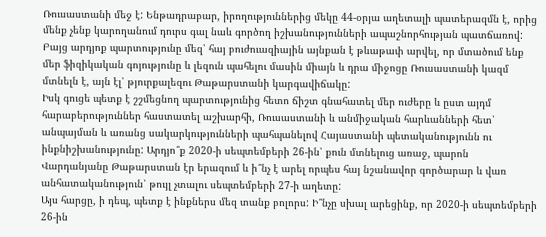Ռուսաստանի մեջ է: Ենթադրաբար, իրողություններից մեկը 44-օրյա աղետալի պատերազմն է, որից մենք չենք կարողանում դուրս գալ նաև գործող իշխանությունների ապաշնորհության պատճառով:
Բայց արդյոք պարտությունը մեզ՝ հայ բուժուազիային այնքան է թևաթափ արվել, որ մտածում ենք մեր ֆիզիկական գոյությունը և լեզուն պահելու մասին միայն և դրա միջոցը Ռուսաստանի կազմ մտնելն է, այն էլ՝ թյուրքալեզու Թաթարստանի կարգավիճակը:
Իսկ գուցե պետք է շշմեցնող պարտությունից հետո ճիշտ գնահատել մեր ուժերը և ըստ այդմ հարաբերություններ հաստատել աշխարհի, Ռուսաստանի և անմիջական հարևանների հետ՝ անպայման և առանց սակարկությունների պահպանելով Հայաստանի պետականությունն ու ինքնիշխանությունը: Արդյո՞ք 2020-ի սեպտեմբերի 26-ին՝ քուն մտնելուց առաջ, պարոն Վարդանյանը Թաթարստան էր երազում և ի՞նչ է արել որպես հայ նշանավոր գործարար և վառ անհատականություն՝ թույլ չտալու սեպտեմբերի 27-ի աղետը:
Այս հարցը, ի դեպ, պետք է ինքներս մեզ տանք բոլորս: Ի՞նչը սխալ արեցինք, որ 2020-ի սեպտեմբերի 26-ին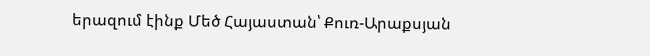երազում էինք Մեծ Հայաստան՝ Քուռ-Արաքսյան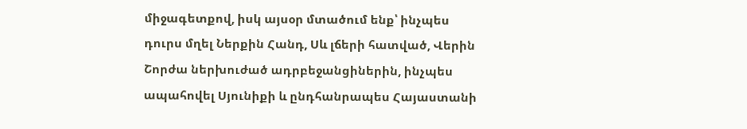միջագետքով, իսկ այսօր մտածում ենք՝ ինչպես դուրս մղել Ներքին Հանդ, Սև լճերի հատված, Վերին Շորժա ներխուժած ադրբեջանցիներին, ինչպես ապահովել Սյունիքի և ընդհանրապես Հայաստանի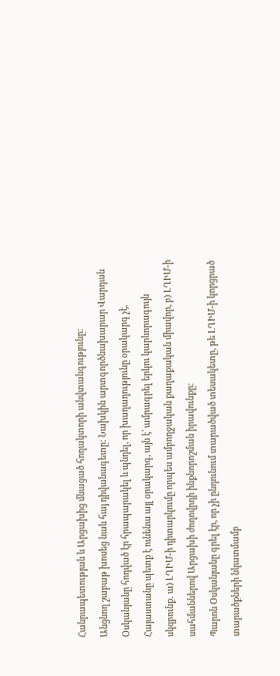Հանրապետության և Արցախից մնացած հողակտորի անվտանգությունը:
Անցնող շաբաթ խոսեց նաև հայ դիվանագետը: Նախկին արտգործնախարար Վարդան Օսկանյանը հոդված էր հրապարակել և պնդել, որ խաղաղությունը օրակարգ չէ, Հայաստանը պետք է ունենա այլ օրակարգ, այն է՝ ամրագրել երկու կարևորագույն սկզբունք․ ա) ԼՂԻՄ-ի դիտարկումը որպես ամբողջական քաղաքական միավոր, բ) ԼՂԻՄ-ի սահմաններով Արցախի ժողովրդի ինքնորոշման իրավունքը։
Պարոն Օսկանյանը գրել էր, որ չի ընդունում տարածված տեսակետը, թե ԼՂԻՄ-ի կորցրած տարածքների նկատմամբ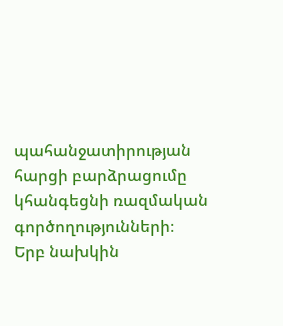պահանջատիրության հարցի բարձրացումը կհանգեցնի ռազմական գործողությունների։
Երբ նախկին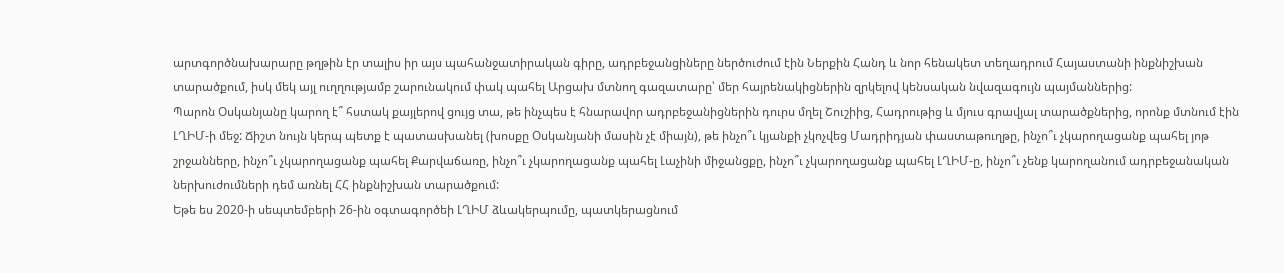արտգործնախարարը թղթին էր տալիս իր այս պահանջատիրական գիրը, ադրբեջանցիները ներծուժում էին Ներքին Հանդ և նոր հենակետ տեղադրում Հայաստանի ինքնիշխան տարածքում, իսկ մեկ այլ ուղղությամբ շարունակում փակ պահել Արցախ մտնող գազատարը՝ մեր հայրենակիցներին զրկելով կենսական նվազագույն պայմաններից:
Պարոն Օսկանյանը կարող է՞ հստակ քայլերով ցույց տա, թե ինչպես է հնարավոր ադրբեջանիցներին դուրս մղել Շուշիից, Հադրութից և մյուս գրավյալ տարածքներից, որոնք մտնում էին ԼՂԻՄ-ի մեջ: Ճիշտ նույն կերպ պետք է պատասխանել (խոսքը Օսկանյանի մասին չէ միայն), թե ինչո՞ւ կյանքի չկոչվեց Մադրիդյան փաստաթուղթը, ինչո՞ւ չկարողացանք պահել յոթ շրջանները, ինչո՞ւ չկարողացանք պահել Քարվաճառը, ինչո՞ւ չկարողացանք պահել Լաչինի միջանցքը, ինչո՞ւ չկարողացանք պահել ԼՂԻՄ-ը, ինչո՞ւ չենք կարողանում ադրբեջանական ներխուժումների դեմ առնել ՀՀ ինքնիշխան տարածքում:
Եթե ես 2020-ի սեպտեմբերի 26-ին օգտագործեի ԼՂԻՄ ձևակերպումը, պատկերացնում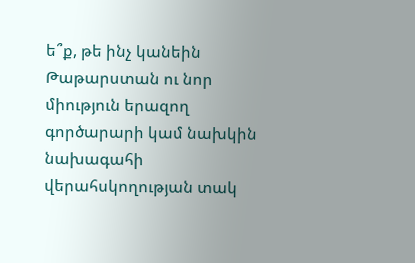ե՞ք, թե ինչ կանեին Թաթարստան ու նոր միություն երազող գործարարի կամ նախկին նախագահի վերահսկողության տակ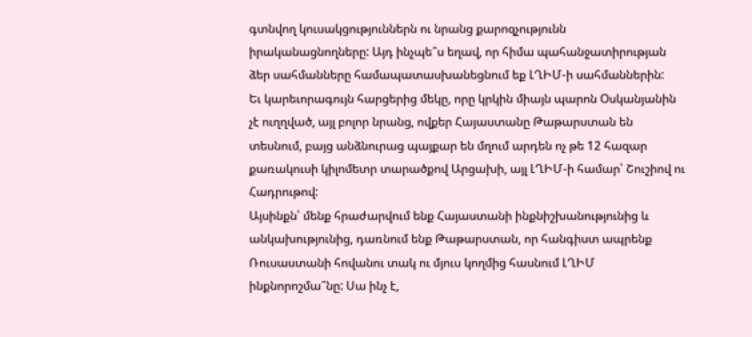գտնվող կուսակցություններն ու նրանց քարոզչությունն իրականացնողները: Այդ ինչպե՞ս եղավ, որ հիմա պահանջատիրության ձեր սահմանները համապատասխանեցնում եք ԼՂԻՄ-ի սահմաններին:
Եւ կարեւորագույն հարցերից մեկը, որը կրկին միայն պարոն Օսկանյանին չէ ուղղված, այլ բոլոր նրանց, ովքեր Հայաստանը Թաթարստան են տեսնում, բայց անձնուրաց պայքար են մղում արդեն ոչ թե 12 հազար քառակուսի կիլոմետր տարածքով Արցախի, այլ ԼՂԻՄ-ի համար՝ Շուշիով ու Հադրութով:
Այսինքն՝ մենք հրաժարվում ենք Հայաստանի ինքնիշխանությունից և անկախությունից, դառնում ենք Թաթարստան, որ հանգիստ ապրենք Ռուսաստանի հովանու տակ ու մյուս կողմից հասնում ԼՂԻՄ ինքնորոշմա՞նը: Սա ինչ է,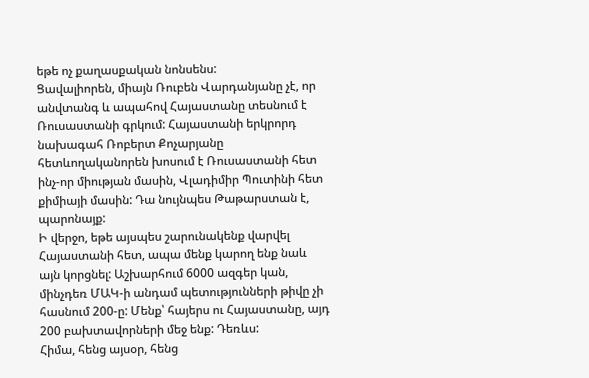եթե ոչ քաղասքական նոնսենս:
Ցավալիորեն, միայն Ռուբեն Վարդանյանը չէ, որ անվտանգ և ապահով Հայաստանը տեսնում է Ռուսաստանի գրկում: Հայաստանի երկրորդ նախագահ Ռոբերտ Քոչարյանը հետևողականորեն խոսում է Ռուսաստանի հետ ինչ-որ միության մասին, Վլադիմիր Պուտինի հետ քիմիայի մասին: Դա նույնպես Թաթարստան է, պարոնայք:
Ի վերջո, եթե այսպես շարունակենք վարվել Հայաստանի հետ, ապա մենք կարող ենք նաև այն կորցնել: Աշխարհում 6000 ազգեր կան, մինչդեռ ՄԱԿ-ի անդամ պետությունների թիվը չի հասնում 200-ը: Մենք՝ հայերս ու Հայաստանը, այդ 200 բախտավորների մեջ ենք: Դեռևս:
Հիմա, հենց այսօր, հենց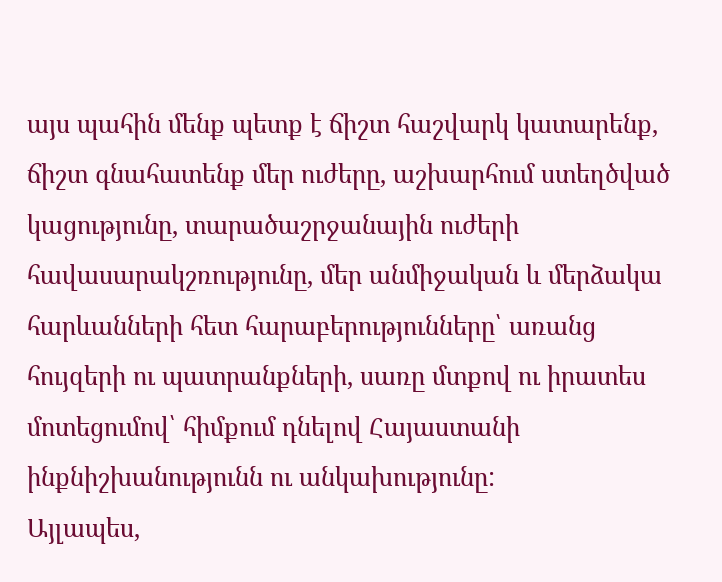այս պահին մենք պետք է ճիշտ հաշվարկ կատարենք, ճիշտ գնահատենք մեր ուժերը, աշխարհում ստեղծված կացությունը, տարածաշրջանային ուժերի հավասարակշռությունը, մեր անմիջական և մերձակա հարևանների հետ հարաբերությունները՝ առանց հույզերի ու պատրանքների, սառը մտքով ու իրատես մոտեցումով՝ հիմքում դնելով Հայաստանի ինքնիշխանությունն ու անկախությունը:
Այլապես,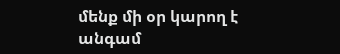մենք մի օր կարող է անգամ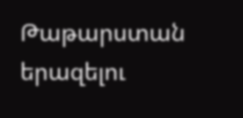Թաթարստան երազելու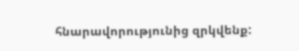հնարավորությունից զրկվենք: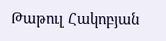Թաթուլ Հակոբյան